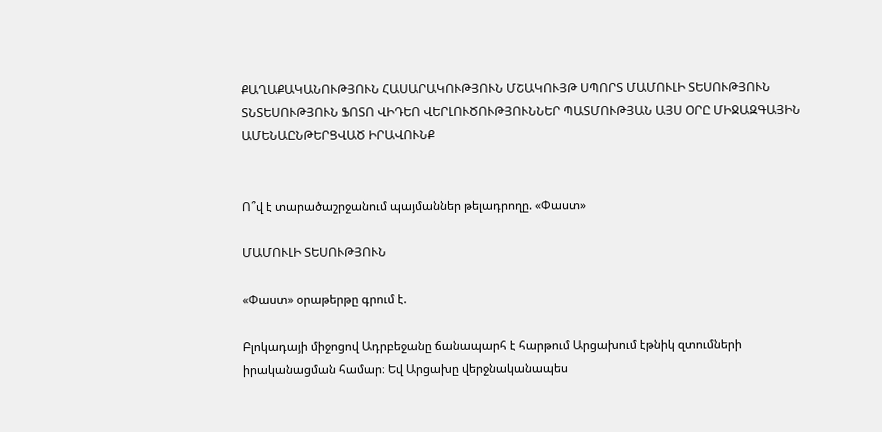ՔԱՂԱՔԱԿԱՆՈՒԹՅՈՒՆ ՀԱՍԱՐԱԿՈՒԹՅՈՒՆ ՄՇԱԿՈՒՅԹ ՍՊՈՐՏ ՄԱՄՈՒԼԻ ՏԵՍՈՒԹՅՈՒՆ ՏՆՏԵՍՈՒԹՅՈՒՆ ՖՈՏՈ ՎԻԴԵՈ ՎԵՐԼՈՒԾՈՒԹՅՈՒՆՆԵՐ ՊԱՏՄՈՒԹՅԱՆ ԱՅՍ ՕՐԸ ՄԻՋԱԶԳԱՅԻՆ ԱՄԵՆԱԸՆԹԵՐՑՎԱԾ ԻՐԱՎՈՒՆՔ


Ո՞վ է տարածաշրջանում պայմաններ թելադրողը. «Փաստ»

ՄԱՄՈՒԼԻ ՏԵՍՈՒԹՅՈՒՆ

«Փաստ» օրաթերթը գրում է.

Բլոկադայի միջոցով Ադրբեջանը ճանապարհ է հարթում Արցախում էթնիկ զտումների իրականացման համար։ Եվ Արցախը վերջնականապես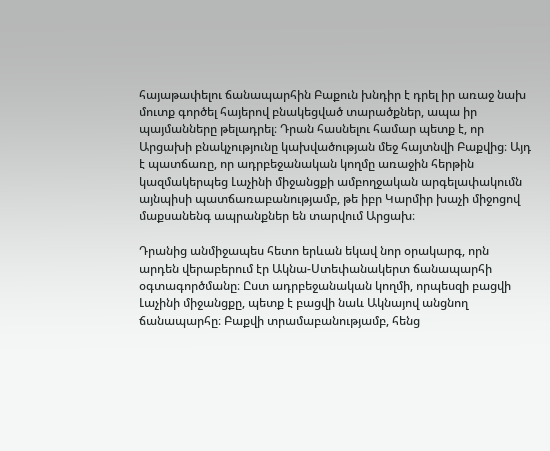հայաթափելու ճանապարհին Բաքուն խնդիր է դրել իր առաջ նախ մուտք գործել հայերով բնակեցված տարածքներ, ապա իր պայմանները թելադրել։ Դրան հասնելու համար պետք է, որ Արցախի բնակչությունը կախվածության մեջ հայտնվի Բաքվից։ Այդ է պատճառը, որ ադրբեջանական կողմը առաջին հերթին կազմակերպեց Լաչինի միջանցքի ամբողջական արգելափակումն այնպիսի պատճառաբանությամբ, թե իբր Կարմիր խաչի միջոցով մաքսանենգ ապրանքներ են տարվում Արցախ։

Դրանից անմիջապես հետո երևան եկավ նոր օրակարգ, որն արդեն վերաբերում էր Ակնա-Ստեփանակերտ ճանապարհի օգտագործմանը։ Ըստ ադրբեջանական կողմի, որպեսզի բացվի Լաչինի միջանցքը, պետք է բացվի նաև Ակնայով անցնող ճանապարհը։ Բաքվի տրամաբանությամբ, հենց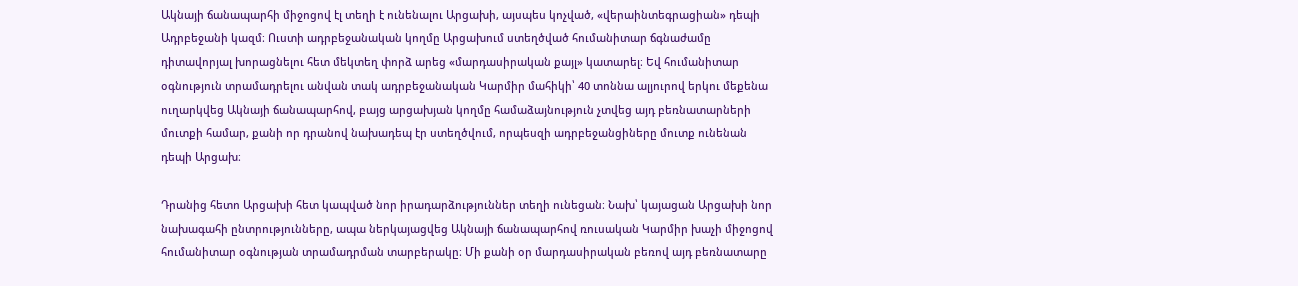Ակնայի ճանապարհի միջոցով էլ տեղի է ունենալու Արցախի, այսպես կոչված, «վերաինտեգրացիան» դեպի Ադրբեջանի կազմ։ Ուստի ադրբեջանական կողմը Արցախում ստեղծված հումանիտար ճգնաժամը դիտավորյալ խորացնելու հետ մեկտեղ փորձ արեց «մարդասիրական քայլ» կատարել։ Եվ հումանիտար օգնություն տրամադրելու անվան տակ ադրբեջանական Կարմիր մահիկի՝ 40 տոննա ալյուրով երկու մեքենա ուղարկվեց Ակնայի ճանապարհով, բայց արցախյան կողմը համաձայնություն չտվեց այդ բեռնատարների մուտքի համար, քանի որ դրանով նախադեպ էր ստեղծվում, որպեսզի ադրբեջանցիները մուտք ունենան դեպի Արցախ։

Դրանից հետո Արցախի հետ կապված նոր իրադարձություններ տեղի ունեցան։ Նախ՝ կայացան Արցախի նոր նախագահի ընտրությունները, ապա ներկայացվեց Ակնայի ճանապարհով ռուսական Կարմիր խաչի միջոցով հումանիտար օգնության տրամադրման տարբերակը։ Մի քանի օր մարդասիրական բեռով այդ բեռնատարը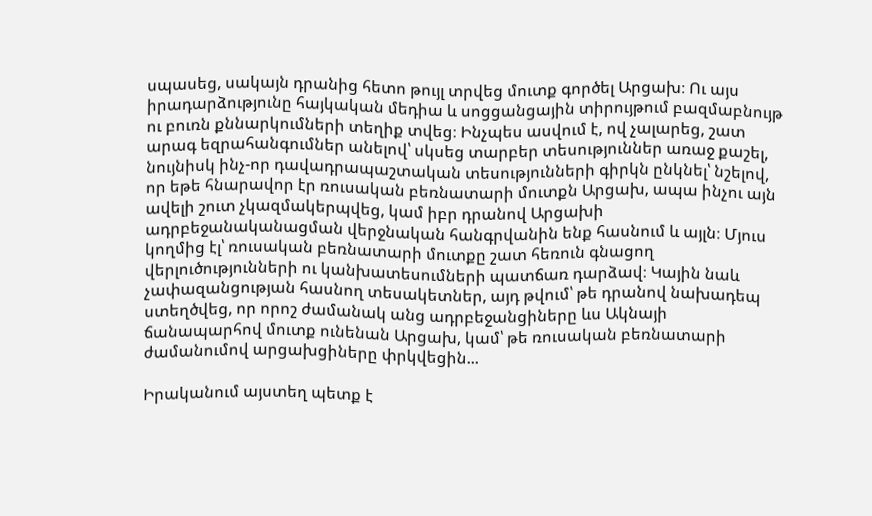սպասեց, սակայն դրանից հետո թույլ տրվեց մուտք գործել Արցախ։ Ու այս իրադարձությունը հայկական մեդիա և սոցցանցային տիրույթում բազմաբնույթ ու բուռն քննարկումների տեղիք տվեց։ Ինչպես ասվում է, ով չալարեց, շատ արագ եզրահանգումներ անելով՝ սկսեց տարբեր տեսություններ առաջ քաշել, նույնիսկ ինչ-որ դավադրապաշտական տեսությունների գիրկն ընկնել՝ նշելով, որ եթե հնարավոր էր ռուսական բեռնատարի մուտքն Արցախ, ապա ինչու այն ավելի շուտ չկազմակերպվեց, կամ իբր դրանով Արցախի ադրբեջանականացման վերջնական հանգրվանին ենք հասնում և այլն։ Մյուս կողմից էլ՝ ռուսական բեռնատարի մուտքը շատ հեռուն գնացող վերլուծությունների ու կանխատեսումների պատճառ դարձավ։ Կային նաև չափազանցության հասնող տեսակետներ, այդ թվում՝ թե դրանով նախադեպ ստեղծվեց, որ որոշ ժամանակ անց ադրբեջանցիները ևս Ակնայի ճանապարհով մուտք ունենան Արցախ, կամ՝ թե ռուսական բեռնատարի ժամանումով արցախցիները փրկվեցին...

Իրականում այստեղ պետք է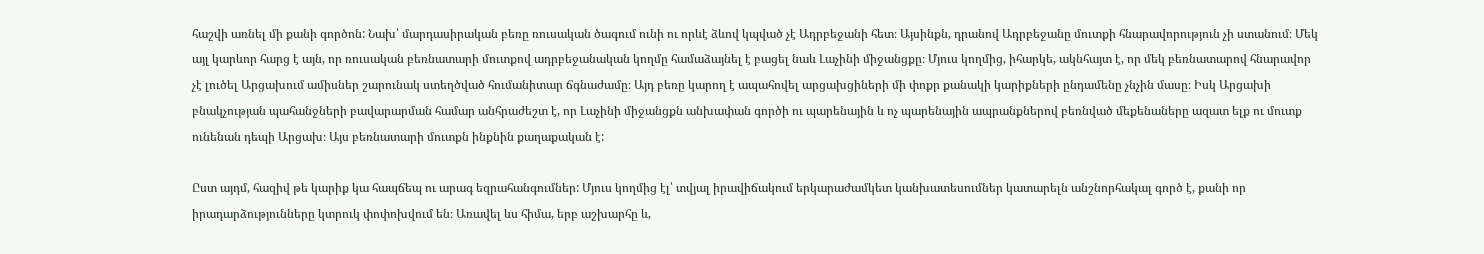հաշվի առնել մի քանի գործոն: Նախ՝ մարդասիրական բեռը ռուսական ծագում ունի ու որևէ ձևով կպված չէ Ադրբեջանի հետ։ Այսինքն, դրանով Ադրբեջանը մուտքի հնարավորություն չի ստանում։ Մեկ այլ կարևոր հարց է այն, որ ռուսական բեռնատարի մուտքով ադրբեջանական կողմը համաձայնել է բացել նաև Լաչինի միջանցքը։ Մյուս կողմից, իհարկե, ակնհայտ է, որ մեկ բեռնատարով հնարավոր չէ լուծել Արցախում ամիսներ շարունակ ստեղծված հումանիտար ճգնաժամը։ Այդ բեռը կարող է ապահովել արցախցիների մի փոքր քանակի կարիքների ընդամենը չնչին մասը։ Իսկ Արցախի բնակչության պահանջների բավարարման համար անհրաժեշտ է, որ Լաչինի միջանցքն անխափան գործի ու պարենային և ոչ պարենային ապրանքներով բեռնված մեքենաները ազատ ելք ու մուտք ունենան դեպի Արցախ։ Այս բեռնատարի մուտքն ինքնին քաղաքական է:

Ըստ այդմ, հազիվ թե կարիք կա հապճեպ ու արագ եզրահանգումներ: Մյուս կողմից էլ՝ տվյալ իրավիճակում երկարաժամկետ կանխատեսումներ կատարելն անշնորհակալ գործ է, քանի որ իրադարձությունները կտրուկ փոփոխվում են։ Առավել ևս հիմա, երբ աշխարհը և,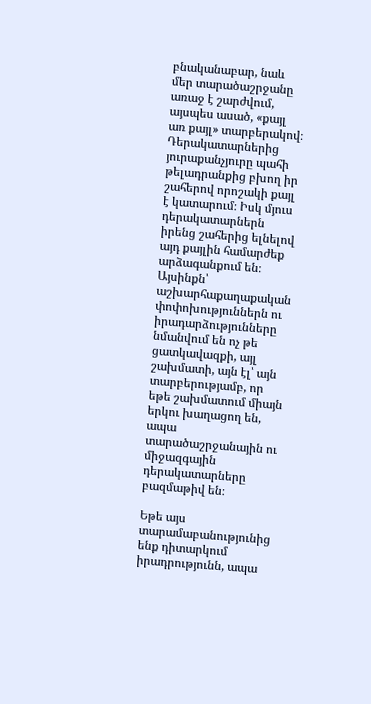բնականաբար, նաև մեր տարածաշրջանը առաջ է շարժվում, այսպես ասած, «քայլ առ քայլ» տարբերակով։ Դերակատարներից յուրաքանչյուրը պահի թելադրանքից բխող իր շահերով որոշակի քայլ է կատարում։ Իսկ մյուս դերակատարներն իրենց շահերից ելնելով այդ քայլին համարժեք արձագանքում են։ Այսինքն՝ աշխարհաքաղաքական փոփոխություններն ու իրադարձությունները նմանվում են ոչ թե ցատկավազքի, այլ շախմատի, այն էլ՝ այն տարբերությամբ, որ եթե շախմատում միայն երկու խաղացող են, ապա տարածաշրջանային ու միջազգային դերակատարները բազմաթիվ են։

Եթե այս տարամաբանությունից ենք դիտարկում իրադրությունն, ապա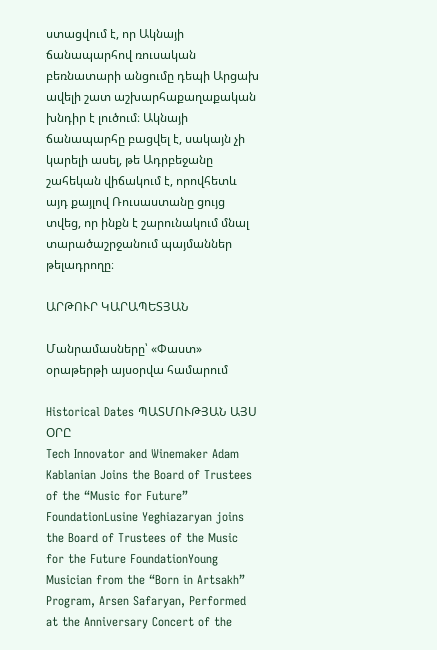ստացվում է, որ Ակնայի ճանապարհով ռուսական բեռնատարի անցումը դեպի Արցախ ավելի շատ աշխարհաքաղաքական խնդիր է լուծում։ Ակնայի ճանապարհը բացվել է, սակայն չի կարելի ասել, թե Ադրբեջանը շահեկան վիճակում է, որովհետև այդ քայլով Ռուսաստանը ցույց տվեց, որ ինքն է շարունակում մնալ տարածաշրջանում պայմաններ թելադրողը։

ԱՐԹՈՒՐ ԿԱՐԱՊԵՏՅԱՆ

Մանրամասները՝ «Փաստ» օրաթերթի այսօրվա համարում

Historical Dates ՊԱՏՄՈՒԹՅԱՆ ԱՅՍ ՕՐԸ
Tech Innovator and Winemaker Adam Kablanian Joins the Board of Trustees of the “Music for Future” FoundationLusine Yeghiazaryan joins the Board of Trustees of the Music for the Future FoundationYoung Musician from the “Born in Artsakh” Program, Arsen Safaryan, Performed at the Anniversary Concert of the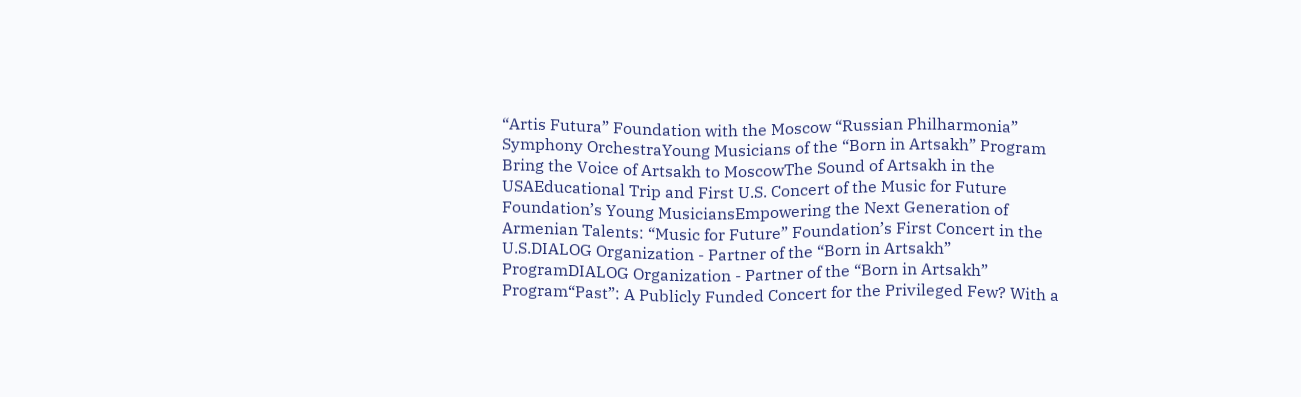“Artis Futura” Foundation with the Moscow “Russian Philharmonia” Symphony OrchestraYoung Musicians of the “Born in Artsakh” Program Bring the Voice of Artsakh to MoscowThe Sound of Artsakh in the USAEducational Trip and First U.S. Concert of the Music for Future Foundation’s Young MusiciansEmpowering the Next Generation of Armenian Talents: “Music for Future” Foundation’s First Concert in the U.S.DIALOG Organization - Partner of the “Born in Artsakh” ProgramDIALOG Organization - Partner of the “Born in Artsakh” Program“Past”: A Publicly Funded Concert for the Privileged Few? With a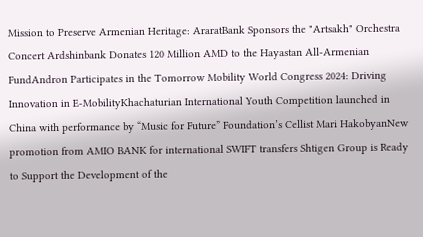Mission to Preserve Armenian Heritage: AraratBank Sponsors the "Artsakh" Orchestra Concert Ardshinbank Donates 120 Million AMD to the Hayastan All-Armenian FundAndron Participates in the Tomorrow Mobility World Congress 2024: Driving Innovation in E-MobilityKhachaturian International Youth Competition launched in China with performance by “Music for Future” Foundation’s Cellist Mari HakobyanNew promotion from AMIO BANK for international SWIFT transfers Shtigen Group is Ready to Support the Development of the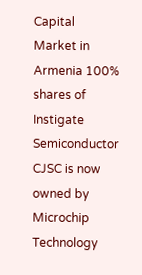Capital Market in Armenia 100% shares of Instigate Semiconductor CJSC is now owned by Microchip Technology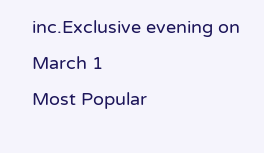inc.Exclusive evening on March 1
Most Popular